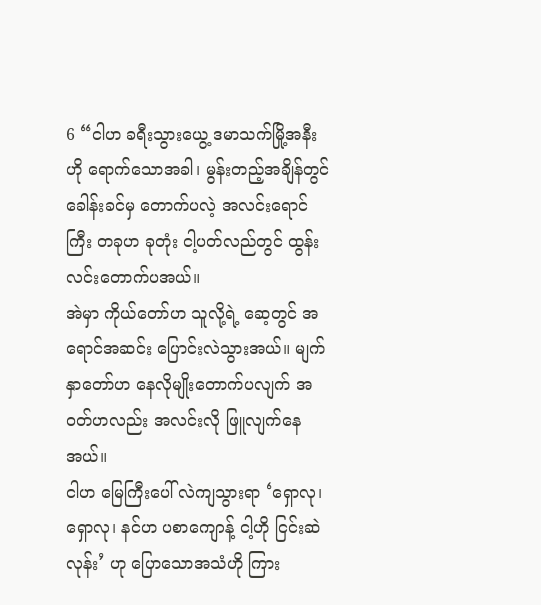6 “ငါဟ ခရီးသွားယွေ့ ဒမာသက်မြို့အနီးဟို ရောက်သောအခါ၊ မွန်းတည့်အချိန်တွင် ခေါန်းခင်မှ တောက်ပလဲ့ အလင်းရောင်ကြီး တခုဟ ခုတုံး ငါ့ပတ်လည်တွင် ထွန်းလင်းတောက်ပအယ်။
အဲမှာ ကိုယ်တော်ဟ သူလို့ရဲ့ ဆေ့တွင် အရောင်အဆင်း ပြောင်းလဲသွားအယ်။ မျက်နှာတော်ဟ နေလိုမျိုးတောက်ပလျက် အဝတ်ဟလည်း အလင်းလို ဖြူလျက်နေအယ်။
ငါဟ မြေကြီးပေါ် လဲကျသွားရာ ‘ရှောလု၊ ရှောလု၊ နင်ဟ ပစာကျောန့် ငါ့ဟို ငြင်းဆဲလုန်း’ ဟု ပြောသောအသံဟို ကြား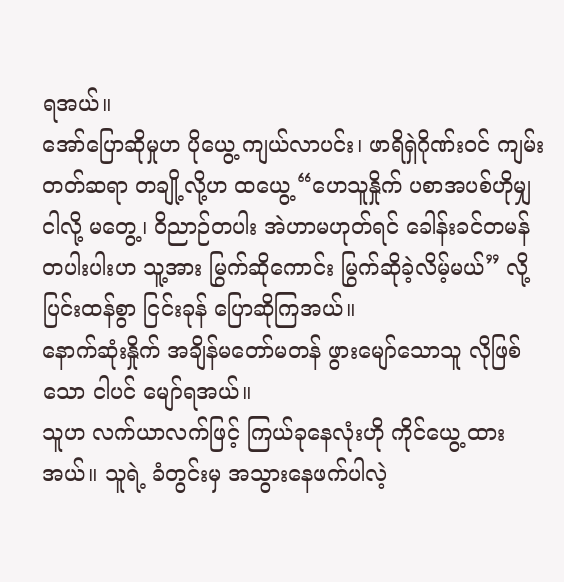ရအယ်။
အော်ပြောဆိုမှုဟ ပိုယွေ့ ကျယ်လာပင်း၊ ဖာရိရှဲဂိုဏ်းဝင် ကျမ်းတတ်ဆရာ တချို့လို့ဟ ထယွေ့ “ဟေသူနှိုက် ပစာအပစ်ဟိုမျှ ငါလို့ မတွေ့၊ ဝိညာဉ်တပါး အဲဟာမဟုတ်ရင် ခေါန်းခင်တမန် တပါးပါးဟ သူ့အား မြွက်ဆိုကောင်း မြွက်ဆိုခဲ့လိမ့်မယ်” လို့ ပြင်းထန်စွာ ငြင်းခုန် ပြောဆိုကြအယ်။
နောက်ဆုံးနှိုက် အချိန်မတော်မတန် ဖွားမျော်သောသူ လိုဖြစ်သော ငါပင် မျော်ရအယ်။
သူဟ လက်ယာလက်ဖြင့် ကြယ်ခုနေလုံးဟို ကိုင်ယွေ့ ထားအယ်။ သူရဲ့ ခံတွင်းမှ အသွားနေဖက်ပါလဲ့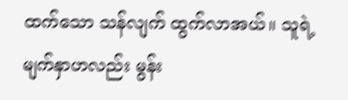ထက်သော သန်လျက် ထွက်လာအယ်။ သူရဲ့ မျက်နှာဟလည်း မွန်း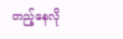တည့်နေလို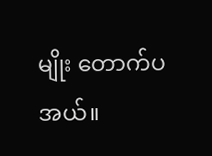မျိုး တောက်ပအယ်။